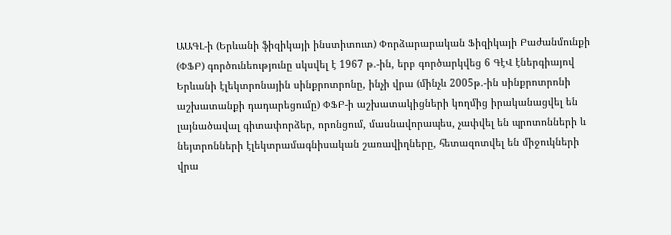ԱԱԳԼ-ի (Երևանի ֆիզիկայի ինստիտուտ) Փորձարարական Ֆիզիկայի Բաժանմունքի (ՓՖԲ) գործունեությունը սկսվել է 1967 թ.-ին, երբ գործարկվեց 6 ԳէՎ էներգիայով Երևանի էլեկտրոնային սինքրոտրոնը, ինչի վրա (մինչև 2005թ.-ին սինքրոտրոնի աշխատանքի դադարեցումը) ՓՖԲ-ի աշխատակիցների կողմից իրականացվել են լայնածավալ գիտափորձեր, որոնցում, մասնավորապես, չափվել են պրոտոնների և նեյտրոնների էլեկտրամագնիսական շառավիղները, հետազոտվել են միջուկների վրա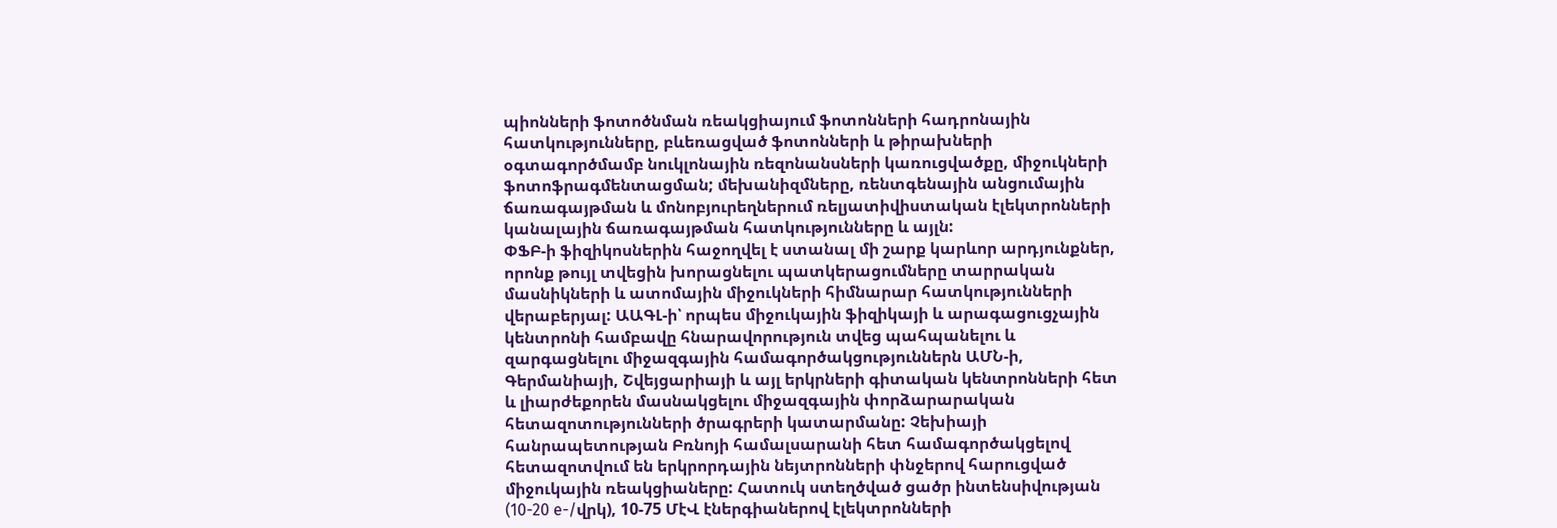պիոնների ֆոտոծնման ռեակցիայում ֆոտոնների հադրոնային հատկությունները, բևեռացված ֆոտոնների և թիրախների օգտագործմամբ նուկլոնային ռեզոնանսների կառուցվածքը, միջուկների ֆոտոֆրագմենտացման; մեխանիզմները, ռենտգենային անցումային ճառագայթման և մոնոբյուրեղներում ռելյատիվիստական էլեկտրոնների կանալային ճառագայթման հատկությունները և այլն:
ՓՖԲ-ի ֆիզիկոսներին հաջողվել է ստանալ մի շարք կարևոր արդյունքներ, որոնք թույլ տվեցին խորացնելու պատկերացումները տարրական մասնիկների և ատոմային միջուկների հիմնարար հատկությունների վերաբերյալ: ԱԱԳԼ-ի՝ որպես միջուկային ֆիզիկայի և արագացուցչային կենտրոնի համբավը հնարավորություն տվեց պահպանելու և զարգացնելու միջազգային համագործակցություններն ԱՄՆ-ի, Գերմանիայի, Շվեյցարիայի և այլ երկրների գիտական կենտրոնների հետ և լիարժեքորեն մասնակցելու միջազգային փորձարարական հետազոտությունների ծրագրերի կատարմանը: Չեխիայի հանրապետության Բռնոյի համալսարանի հետ համագործակցելով հետազոտվում են երկրորդային նեյտրոնների փնջերով հարուցված միջուկային ռեակցիաները: Հատուկ ստեղծված ցածր ինտենսիվության (10-20 e-/վրկ), 10-75 ՄէՎ էներգիաներով էլեկտրոնների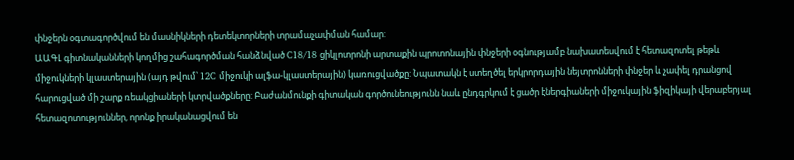փնջերն օգտագործվում են մասնիկների դետեկտորների տրամաչափման համար:
ԱԱԳԼ գիտնականների կողմից շահագործման հանձնված C18/18 ցիկլոտրոնի արտաքին պրոտոնային փնջերի օգնությամբ նախատեսվում է հետազոտել թեթև միջուկների կլաստերային (այդ թվում՝ 12C միջուկի ալֆա-կլաստերային) կառուցվածքը: Նպատակն է ստեղծել երկրորդային նեյտրոնների փնջեր և չափել դրանցով հարուցված մի շարք ռեակցիաների կտրվածքները: Բաժանմունքի գիտական գործունեությունն նաև ընդգրկում է ցածր էներգիաների միջուկային ֆիզիկայի վերաբերյալ հետազոտություններ, որոնք իրականացվում են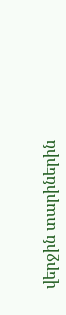վերջին տարիներին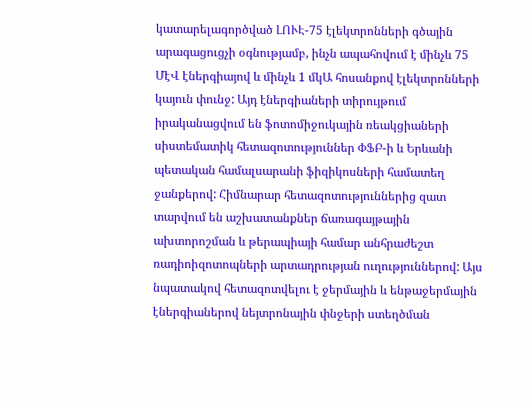կատարելագործված ԼՈՒԷ-75 էլեկտրոնների գծային արագացուցչի օգնությամբ, ինչն ապահովում է մինչև 75 ՄէՎ էներգիայով և մինչև 1 մկԱ հոսանքով էլեկտրոնների կայուն փունջ: Այդ էներգիաների տիրույթում իրականացվում են ֆոտոմիջուկային ռեակցիաների սիստեմատիկ հետազոտություններ ՓՖԲ-ի և Երևանի պետական համալսարանի ֆիզիկոսների համատեղ ջանքերով: Հիմնարար հետազոտություններից զատ տարվում են աշխատանքներ ճառագայթային ախտորոշման և թերապիայի համար անհրաժեշտ ռադիոիզոտոպների արտադրության ուղություններով: Այս նպատակով հետազոտվելու է ջերմային և ենթաջերմային էներգիաներով նեյտրոնային փնջերի ստեղծման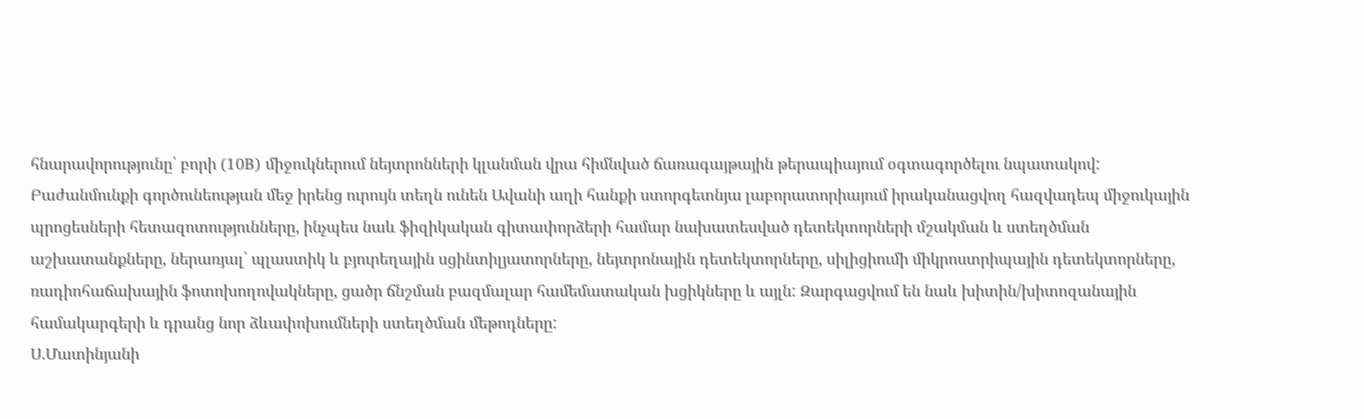հնարավորությունը՝ բորի (10B) միջուկներում նեյտրոնների կլանման վրա հիմնված ճառագայթային թերապիայում օգտագործելու նպատակով:
Բաժանմունքի գործունեության մեջ իրենց ուրույն տեղն ունեն Ավանի աղի հանքի ստորգետնյա լաբորատորիայում իրականացվող հազվադեպ միջուկային պրոցեսների հետազոտությունները, ինչպես նաև ֆիզիկական գիտափորձերի համար նախատեսված դետեկտորների մշակման և ստեղծման աշխատանքները, ներառյալ՝ պլաստիկ և բյուրեղային սցինտիլյատորները, նեյտրոնային դետեկտորները, սիլիցիումի միկրոստրիպային դետեկտորները, ռադիոհաճախային ֆոտոխողովակները, ցածր ճնշման բազմալար համեմատական խցիկները և այլն: Զարգացվում են նաև խիտին/խիտոզանային համակարգերի և դրանց նոր ձևափոխումների ստեղծման մեթոդները:
Ս.Մատինյանի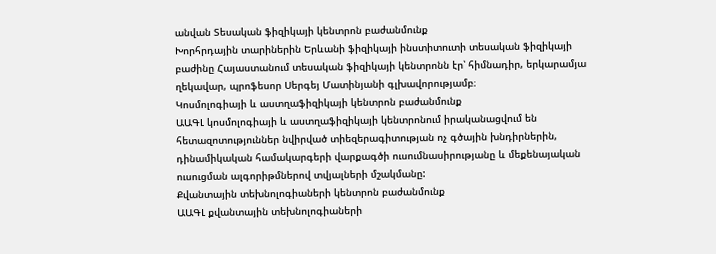անվան Տեսական ֆիզիկայի կենտրոն բաժանմունք
Խորհրդային տարիներին Երևանի ֆիզիկայի ինստիտուտի տեսական ֆիզիկայի բաժինը Հայաստանում տեսական ֆիզիկայի կենտրոնն էր՝ հիմնադիր, երկարամյա ղեկավար, պրոֆեսոր Սերգեյ Մատինյանի գլխավորությամբ։
Կոսմոլոգիայի և աստղաֆիզիկայի կենտրոն բաժանմունք
ԱԱԳԼ կոսմոլոգիայի և աստղաֆիզիկայի կենտրոնում իրականացվում են հետազոտություններ նվիրված տիեզերագիտության ոչ գծային խնդիրներին, դինամիկական համակարգերի վարքագծի ուսումնասիրությանը և մեքենայական ուսուցման ալգորիթմներով տվյալների մշակմանը:
Քվանտային տեխնոլոգիաների կենտրոն բաժանմունք
ԱԱԳԼ քվանտային տեխնոլոգիաների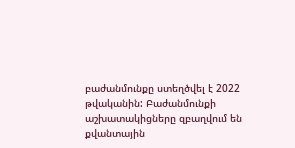բաժանմունքը ստեղծվել է 2022 թվականին: Բաժանմունքի աշխատակիցները զբաղվում են քվանտային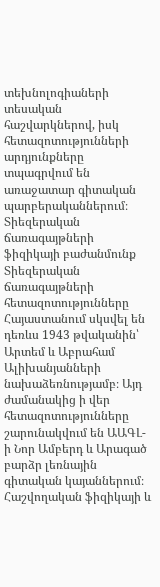տեխնոլոգիաների տեսական հաշվարկներով, իսկ հետազոտությունների արդյունքները տպագրվում են առաջատար գիտական պարբերականներում։
Տիեզերական ճառագայթների ֆիզիկայի բաժանմունք
Տիեզերական ճառագայթների հետազոտությունները Հայաստանում սկսվել են դեռևս 1943 թվականին՝ Արտեմ և Աբրահամ Ալիխանյանների նախաձեռնությամբ։ Այդ ժամանակից ի վեր հետազոտությունները շարունակվում են ԱԱԳԼ-ի Նոր Ամբերդ և Արագած բարձր լեռնային գիտական կայաններում։
Հաշվողական ֆիզիկայի և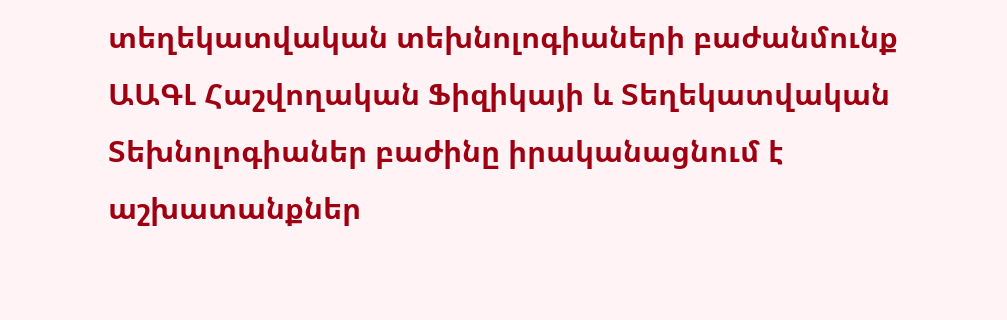տեղեկատվական տեխնոլոգիաների բաժանմունք
ԱԱԳԼ Հաշվողական Ֆիզիկայի և Տեղեկատվական Տեխնոլոգիաներ բաժինը իրականացնում է աշխատանքներ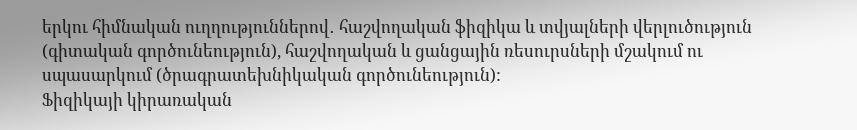երկու հիմնական ուղղություններով․ հաշվողական ֆիզիկա և տվյալների վերլուծություն (գիտական գործունեություն), հաշվողական և ցանցային ռեսուրսների մշակում ու սպասարկում (ծրագրատեխնիկական գործունեություն):
Ֆիզիկայի կիրառական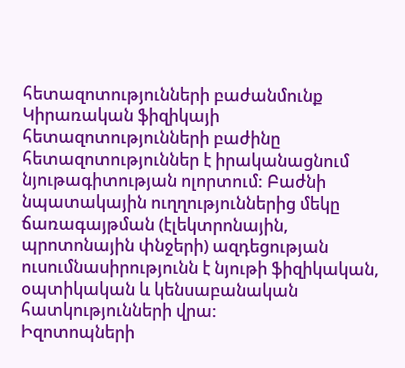հետազոտությունների բաժանմունք
Կիրառական ֆիզիկայի հետազոտությունների բաժինը հետազոտություններ է իրականացնում նյութագիտության ոլորտում: Բաժնի նպատակային ուղղություններից մեկը ճառագայթման (էլեկտրոնային, պրոտոնային փնջերի) ազդեցության ուսումնասիրությունն է նյութի ֆիզիկական, օպտիկական և կենսաբանական հատկությունների վրա:
Իզոտոպների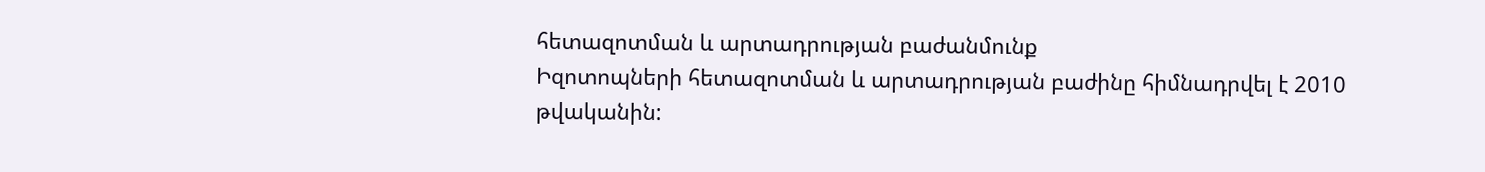հետազոտման և արտադրության բաժանմունք
Իզոտոպների հետազոտման և արտադրության բաժինը հիմնադրվել է 2010 թվականին: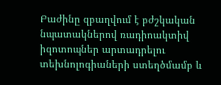Բաժինը զբաղվում է բժշկական նպատակներով ռադիոակտիվ իզոտոպներ արտադրելու տեխնոլոգիաների ստեղծմամբ և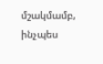մշակմամբ, ինչպես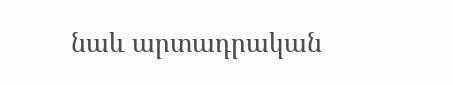նաև արտադրական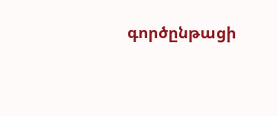գործընթացի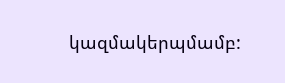կազմակերպմամբ: